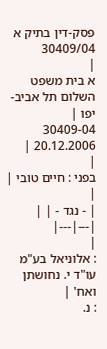פסק-דין בתיק א 30409/04
|
א בית משפט השלום תל אביב-יפו |
30409-04
20.12.2006 |
|
בפני : חיים טובי |
|
| - נגד - | |
|---|---|
|
: אלוניאל בע"מ עו"ד י. נחושתן ואח' |
: נ.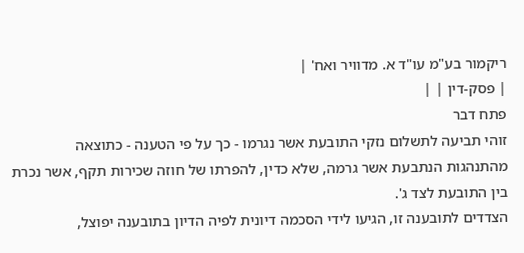ריקמור בע"מ עו"ד א. מדוויר ואח' |
| פסק-דין | |
פתח דבר
זוהי תביעה לתשלום נזקי התובעת אשר נגרמו - כך על פי הטענה - כתוצאה מהתנהגות הנתבעת אשר גרמה, שלא כדין, להפרתו של חוזה שכירות תקף, אשר נכרת בין התובעת לצד ג'.
הצדדים לתובענה זו, הגיעו לידי הסכמה דיונית לפיה הדיון בתובענה יפוצל,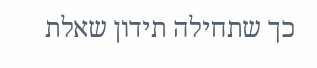כך שתחילה תידון שאלת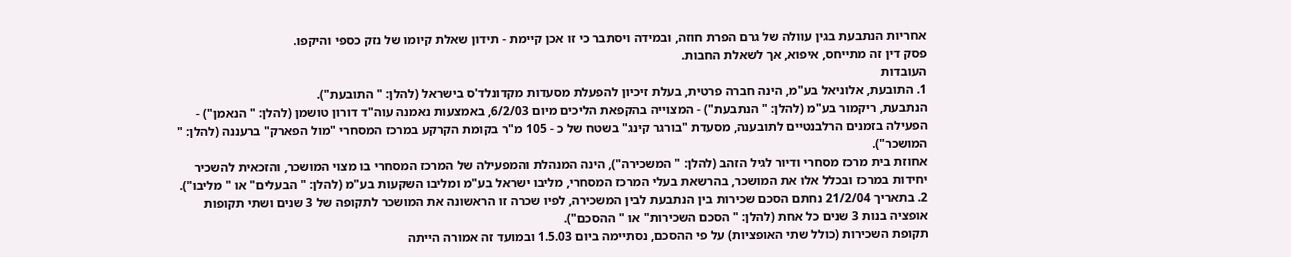אחריות הנתבעת בגין עוולה של גרם הפרת חוזה, ובמידה ויסתבר כי זו אכן קיימת - תידון שאלת קיומו של נזק כספי והיקפו.
פסק דין זה מתייחס, איפוא, אך לשאלת החבות.
העובדות
1. התובעת, אלוניאל בע"מ, הינה חברה פרטית, בעלת זיכיון להפעלת מסעדות מקדונלד'ס בישראל (להלן: " התובעת").
הנתבעת, ריקמור בע"מ (להלן: " הנתבעת") - המצוייה בהקפאת הליכים מיום 6/2/03, באמצעות נאמנה עוה"ד דורון טושמן (להלן: " הנאמן") - הפעילה בזמנים הרלבנטיים לתובענה, מסעדת "בורגר קינג" בשטח של כ - 105 מ"ר בקומת הקרקע במרכז המסחרי "מול הפארק" ברעננה (להלן: " המושכר").
אחוזת בית מרכז מסחרי ודיור לגיל הזהב (להלן: " המשכירה"), הינה המנהלת והמפעילה של המרכז המסחרי בו מצוי המושכר, והזכאית להשכיר יחידות במרכז ובכלל אלו את המושכר, בהרשאת בעלי המרכז המסחרי, מליבו ישראל בע"מ ומליבו השקעות בע"מ (להלן: " הבעלים" או " מליבו").
2. בתאריך 21/2/04 נחתם הסכם שכירות בין הנתבעת לבין המשכירה, לפיו שכרה זו הראשונה את המושכר לתקופה של 3 שנים ושתי תקופות אופציה בנות 3 שנים כל אחת (להלן: " הסכם השכירות" או " ההסכם").
תקופת השכירות (כולל שתי האופציות) על פי ההסכם, נסתיימה ביום 1.5.03 ובמועד זה אמורה הייתה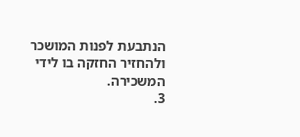הנתבעת לפנות המושכר ולהחזיר החזקה בו לידי המשכירה.
3.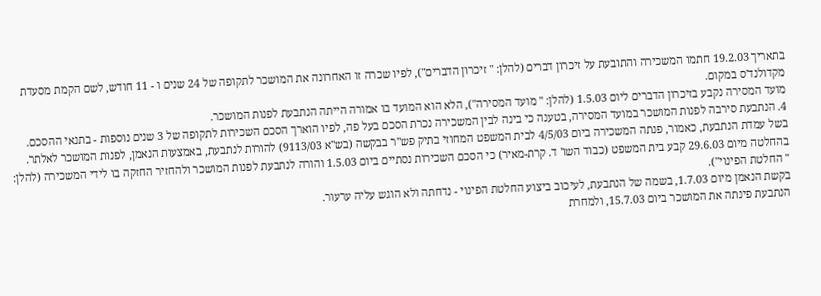בתאריך 19.2.03 חתמו המשכירה והתובעת על זיכרון דברים (להלן: " זיכרון הדברים"), לפיו שכרה זו האחרונה את המושכר לתקופה של 24 שנים ו - 11 חודש, לשם הקמת מסעדת מקדולנד'ס במקום.
מועד המסירה נקבע בזיכרון הדברים ליום 1.5.03 (להלן: " מועד המסירה"), הלא הוא המועד בו אמורה הייתה הנתבעת לפנות המושכר.
4. הנתבעת סירבה לפנות המושכר במועד המסירה, בטענה כי בינה לבין המשכירה נכרת הסכם בעל פה, לפיו הוארך הסכם השכירות לתקופה של 3 שנים נוספות - בתנאי ההסכם.
בשל עמדת הנתבעת, כאמור, פנתה המשכירה ביום 4/5/03 לבית המשפט המחוזי בתיק פש"ר בבקשה (בש"א 9113/03) להורות לנתבעת, באמצעות הנאמן, לפנות המושכר לאלתר.
בהחלטה מיום 29.6.03 קבע בית המשפט (כבוד השו' ד. קרת-מאיר) כי הסכם השכירות נסתיים ביום 1.5.03 והורה לנתבעת לפנות המושכר ולהחזיר החזקה בו לידי המשכירה (להלן: " החלטת הפינוי").
בקשת הנאמן מיום 1.7.03, בשמה של הנתבעת, לעיכוב ביצוע החלטת הפינוי - נדחתה ולא הוגש עליה ערעור.
הנתבעת פינתה את המושכר ביום 15.7.03, ולמחרת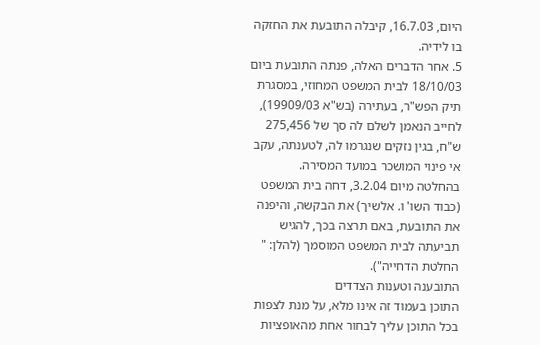היום, 16.7.03, קיבלה התובעת את החזקה בו לידיה.
5. אחר הדברים האלה, פנתה התובעת ביום 18/10/03 לבית המשפט המחוזי, במסגרת תיק הפש"ר, בעתירה (בש"א 19909/03), לחייב הנאמן לשלם לה סך של 275,456 ש"ח, בגין נזקים שנגרמו לה, לטענתה, עקב אי פינוי המושכר במועד המסירה.
בהחלטה מיום 3.2.04, דחה בית המשפט (כבוד השו' ו. אלשיך) את הבקשה, והיפנה את התובעת, באם תרצה בכך, להגיש תביעתה לבית המשפט המוסמך (להלן: " החלטת הדחייה").
התובענה וטענות הצדדים
התוכן בעמוד זה אינו מלא, על מנת לצפות בכל התוכן עליך לבחור אחת מהאופציות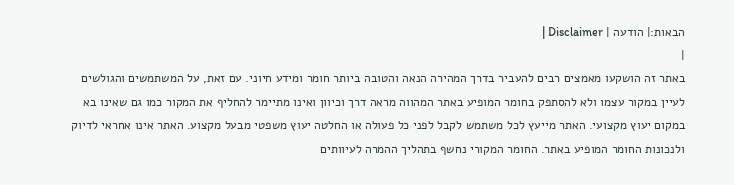הבאות:| הודעה | Disclaimer |
|
באתר זה הושקעו מאמצים רבים להעביר בדרך המהירה הנאה והטובה ביותר חומר ומידע חיוני. עם זאת, על המשתמשים והגולשים לעיין במקור עצמו ולא להסתפק בחומר המופיע באתר המהווה מראה דרך וכיוון ואינו מתיימר להחליף את המקור כמו גם שאינו בא במקום יעוץ מקצועי. האתר מייעץ לכל משתמש לקבל לפני כל פעולה או החלטה יעוץ משפטי מבעל מקצוע. האתר אינו אחראי לדיוק ולנכונות החומר המופיע באתר. החומר המקורי נחשף בתהליך ההמרה לעיוותים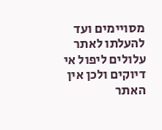מסויימים ועד להעלתו לאתר עלולים ליפול אי דיוקים ולכן אין האתר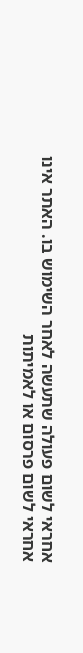אחראי לשום פעולה שתעשה לאחר השימוש בו. האתר אינו אחראי לשום פרסום או לאמיתות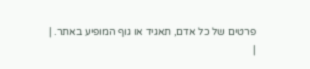פרטים של כל אדם, תאגיד או גוף המופיע באתר. |
|